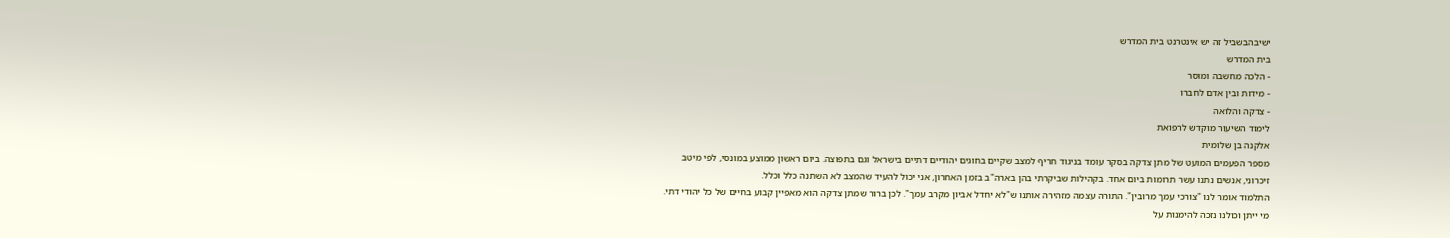ישיבהבשביל זה יש אינטרנט בית המדרש
בית המדרש
- הלכה מחשבה ומוסר
- מידות ובין אדם לחברו
- צדקה והלואה
לימוד השיעור מוקדש לרפואת
אלקנה בן שלומית
מספר הפעמים המועט של מתן צדקה בסקר עומד בניגוד חריף למצב שקיים בחוגים יהודיים דתיים בישראל וגם בתפוצה. ביום ראשון ממוצע במונסי, לפי מיטב זיכרוני, אנשים נתנו עשר תרומות ביום אחד. בקהילות שביקרתי בהן בארה"ב בזמן האחרון, אני יכול להעיד שהמצב לא השתנה כלל וכלל.
התלמוד אומר לנו "צורכי עמך מרובין". התורה עצמה מזהירה אותנו ש"לא יחדל אביון מקרב עמך". לכן ברור שמתן צדקה הוא מאפיין קבוע בחיים של כל יהודי דתי. מי ייתן וכולנו נזכה להימנות על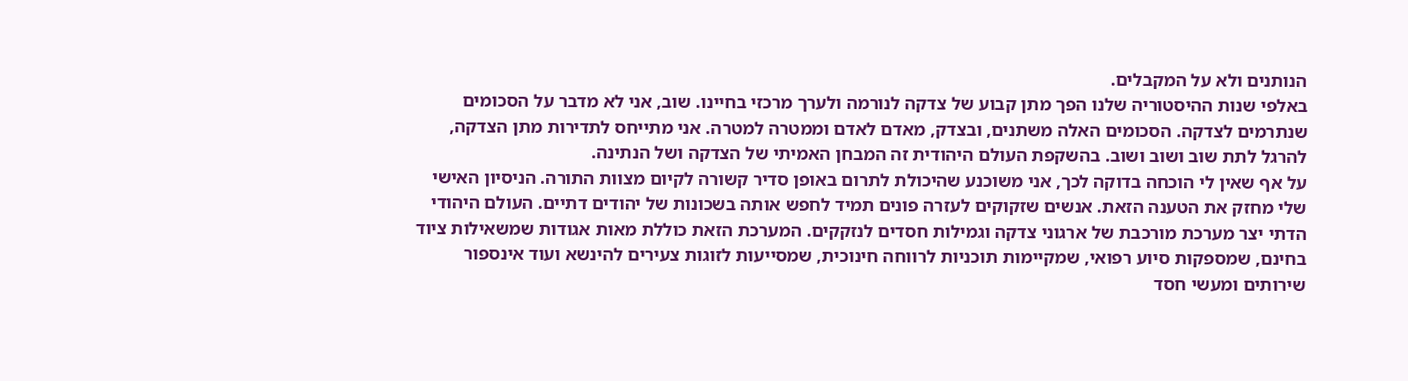הנותנים ולא על המקבלים.
באלפי שנות ההיסטוריה שלנו הפך מתן קבוע של צדקה לנורמה ולערך מרכזי בחיינו. שוב, אני לא מדבר על הסכומים שנתרמים לצדקה. הסכומים האלה משתנים, ובצדק, מאדם לאדם וממטרה למטרה. אני מתייחס לתדירות מתן הצדקה, להרגל לתת שוב ושוב ושוב. בהשקפת העולם היהודית זה המבחן האמיתי של הצדקה ושל הנתינה.
על אף שאין לי הוכחה בדוקה לכך, אני משוכנע שהיכולת לתרום באופן סדיר קשורה לקיום מצוות התורה. הניסיון האישי שלי מחזק את הטענה הזאת. אנשים שזקוקים לעזרה פונים תמיד לחפש אותה בשכונות של יהודים דתיים. העולם היהודי הדתי יצר מערכת מורכבת של ארגוני צדקה וגמילות חסדים לנזקקים. המערכת הזאת כוללת מאות אגודות שמשאילות ציוד בחינם, שמספקות סיוע רפואי, שמקיימות תוכניות לרווחה חינוכית, שמסייעות לזוגות צעירים להינשא ועוד אינספור שירותים ומעשי חסד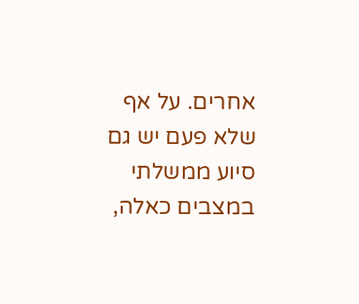אחרים. על אף שלא פעם יש גם סיוע ממשלתי במצבים כאלה,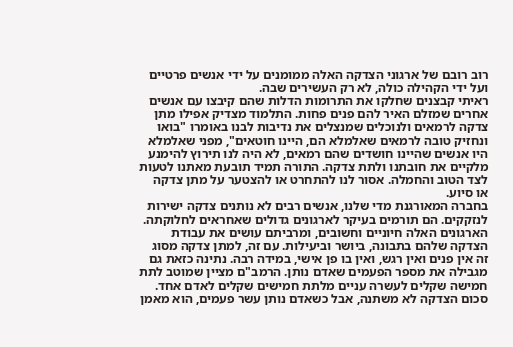רוב רובם של ארגוני הצדקה האלה ממומנים על ידי אנשים פרטיים ועל ידי הקהילה כולה, לא רק העשירים שבה.
ראיתי קבצנים שחלקו את התרומות הדלות שהם קיבצו עם אנשים אחרים שמזלם האיר להם פנים פחות. התלמוד מצדיק אפילו מתן צדקה לרמאים ולנוכלים שמנצלים את נדיבות לבנו באומרו "בואו ונחזיק טובה לרמאים שאלמלא הם, היינו חוטאים", מפני שאלמלא היו אנשים שהיינו חושדים שהם רמאים, לא היה לנו תירוץ להימנע מלקיים את חובתנו ולתת צדקה. התורה תמיד תובעת מאתנו לטעות לצד הטוב והחמלה. אסור לנו להתחרט או להצטער על מתן צדקה או סיוע.
בחברה המאורגנת מדי שלנו, אנשים רבים לא נותנים צדקה ישירות לנזקקים. הם תורמים בעיקר לארגונים גדולים שאחראים לחלוקתה. הארגונים האלה חיוניים וחשובים, ומרביתם עושים את עבודת הצדקה שלהם בתבונה, ביושר וביעילות. עם זה, למתן צדקה מסוג זה אין פנים ואין רגש, ואין בו פן אישי, במידה רבה. נתינה כזאת גם מגבילה את מספר הפעמים שאדם נותן. הרמב"ם מציין שמוטב לתת חמישה שקלים לעשרה עניים מלתת חמישים שקלים לאדם אחד. סכום הצדקה לא משתנה, אבל כשאדם נותן עשר פעמים, הוא מאמן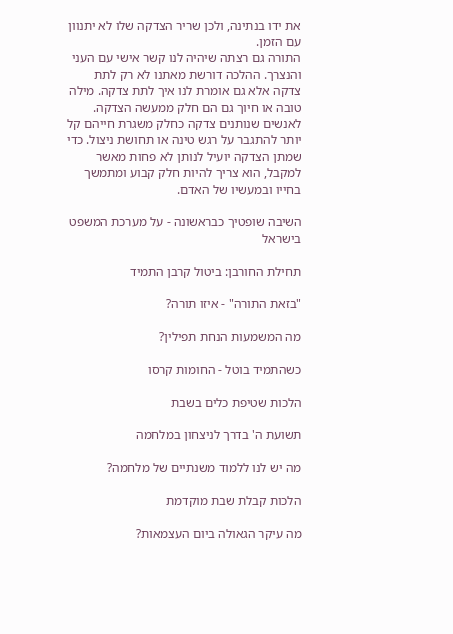את ידו בנתינה, ולכן שריר הצדקה שלו לא יתנוון עם הזמן.
התורה גם רצתה שיהיה לנו קשר אישי עם העני והנצרך. ההלכה דורשת מאתנו לא רק לתת צדקה אלא גם אומרת לנו איך לתת צדקה. מילה טובה או חיוך גם הם חלק ממעשה הצדקה. לאנשים שנותנים צדקה כחלק משגרת חייהם קל יותר להתגבר על רגש טינה או תחושת ניצול. כדי שמתן הצדקה יועיל לנותן לא פחות מאשר למקבל, הוא צריך להיות חלק קבוע ומתמשך בחייו ובמעשיו של האדם.

השיבה שופטיך כבראשונה - על מערכת המשפט בישראל

תחילת החורבן: ביטול קרבן התמיד

"בזאת התורה" - איזו תורה?

מה המשמעות הנחת תפילין?

כשהתמיד בוטל - החומות קרסו

הלכות שטיפת כלים בשבת

תשועת ה' בדרך לניצחון במלחמה

מה יש לנו ללמוד משנתיים של מלחמה?

הלכות קבלת שבת מוקדמת

מה עיקר הגאולה ביום העצמאות?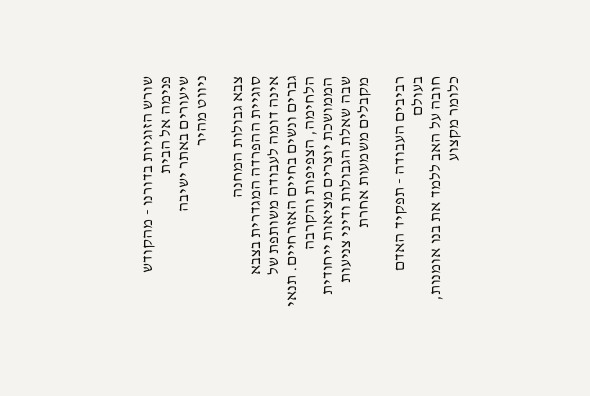שורש הזוגיות בדורנו - מהקודש פנימה אל הבית
שיעורים באתר ישיבה
ניווט מהיר

צבא גבולות המחנה
סוגיית ההפרדה המגדרית בצבא אינה דומה לעבודה משותפת של גברים ונשים בחיים האזרחיים. תנאי הלחימה, הצפיפות והקרבה הממושכת יוצרים מציאות ייחודית שבה שאלת הגבולות ודיני צניעות מקבלים משמעות אחרת

רביבים העבודה - תפקיד האדם בעולם
חובה על האב ללמד את בנו אומנות, כלומר מקצוע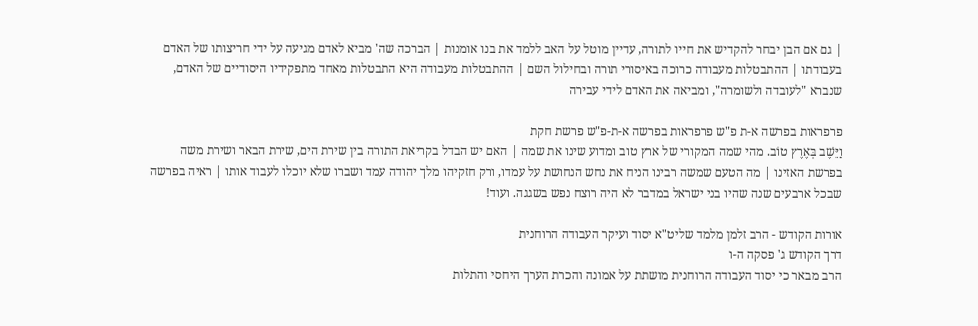| גם אם הבן יבחר להקדיש את חייו לתורה, עדיין מוטל על האב ללמד את בנו אומנות | הברכה שה' מביא לאדם מגיעה על ידי חריצותו של האדם בעבודתו | ההתבטלות מעבודה כרוכה באיסורי תורה ובחילול השם | ההתבטלות מעבודה היא התבטלות מאחד מתפקידיו היסודיים של האדם, שנברא "לעובדה ולשומרה", ומביאה את האדם לידי עבירה

פרפראות בפרשה א-ת פ"ש פרפראות בפרשה א-ת-פ"ש פרשת חקת
וַיֵּשֶׁב בְּאֶרֶץ טוֹב. מהי שמה המקורי של ארץ טוב ומדוע שינו את שמה | האם יש הבדל בקריאת התורה בין שירת הים, שירת הבאר ושירת משה בפרשת האזינו | מה הטעם שמשה רבינו הניח את נחש הנחושת על עמדו, ורק חזקיהו מלך יהודה עמד ושברו שלא יוכלו לעבוד אותו | ראיה בפרשה שבכל ארבעים שנה שהיו בני ישראל במדבר לא היה רוצח נפש בשגגה. ועוד!

אורות הקודש - הרב זלמן מלמד שליט"א יסוד ועיקר העבודה הרוחנית
דרך הקודש ג' פסקה ה-ו
הרב מבאר כי יסוד העבודה הרוחנית מושתת על אמונה והכרת הערך היחסי והתלות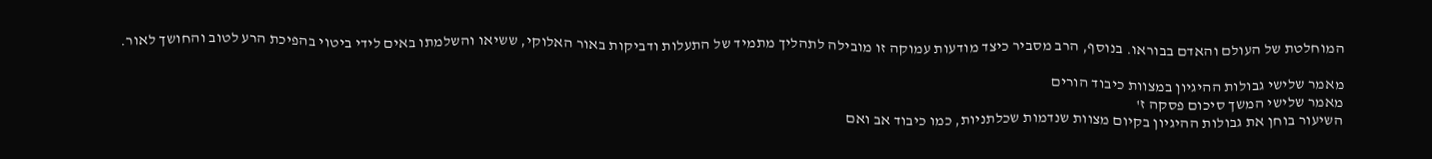המוחלטת של העולם והאדם בבוראו. בנוסף, הרב מסביר כיצד מודעות עמוקה זו מובילה לתהליך מתמיד של התעלות ודביקות באור האלוקי, ששיאו והשלמתו באים לידי ביטוי בהפיכת הרע לטוב והחושך לאור.

מאמר שלישי גבולות ההיגיון במצוות כיבוד הורים
מאמר שלישי המשך סיכום פסקה ז'
השיעור בוחן את גבולות ההיגיון בקיום מצוות שנדמות שכלתניות, כמו כיבוד אב ואם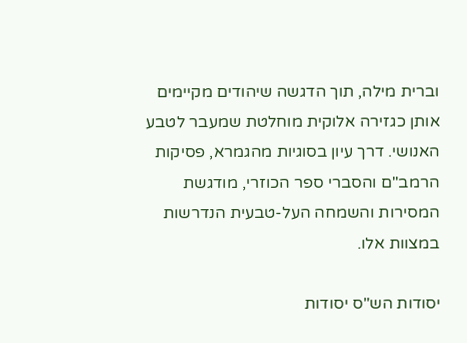וברית מילה, תוך הדגשה שיהודים מקיימים אותן כגזירה אלוקית מוחלטת שמעבר לטבע האנושי. דרך עיון בסוגיות מהגמרא, פסיקות הרמב"ם והסברי ספר הכוזרי, מודגשת המסירות והשמחה העל-טבעית הנדרשות במצוות אלו.

יסודות הש"ס יסודות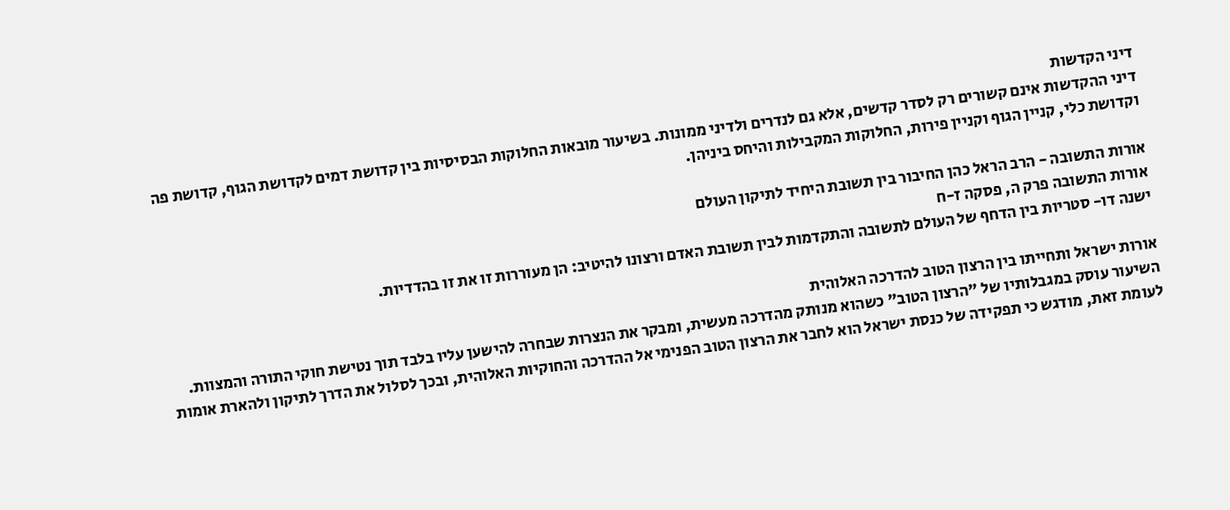דיני הקדשות
דיני ההקדשות אינם קשורים רק לסדר קדשים, אלא גם לנדרים ולדיני ממונות. בשיעור מובאות החלוקות הבסיסיות בין קדושת דמים לקדושת הגוף, קדושת פה וקדושת כלי, קניין הגוף וקניין פירות, החלוקות המקבילות והיחס ביניהן.

אורות התשובה - הרב הראל כהן החיבור בין תשובת היחיד לתיקון העולם
אורות התשובה פרק ה, פסקה ז-ח
ישנה דו- סטריות בין הדחף של העולם לתשובה והתקדמות לבין תשובת האדם ורצונו להיטיב: הן מעוררות זו את זו בהדדיות.

אורות ישראל ותחייתו בין הרצון הטוב להדרכה האלוהית
השיעור עוסק במגבלותיו של "הרצון הטוב" כשהוא מנותק מהדרכה מעשית, ומבקר את הנצרות שבחרה להישען עליו בלבד תוך נטישת חוקי התורה והמצוות. לעומת זאת, מודגש כי תפקידה של כנסת ישראל הוא לחבר את הרצון הטוב הפנימי אל ההדרכה והחוקיות האלוהית, ובכך לסלול את הדרך לתיקון ולהארת אומות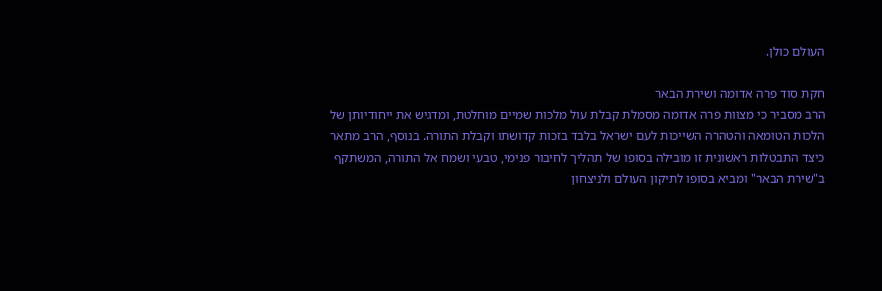העולם כולן.

חקת סוד פרה אדומה ושירת הבאר
הרב מסביר כי מצוות פרה אדומה מסמלת קבלת עול מלכות שמיים מוחלטת, ומדגיש את ייחודיותן של הלכות הטומאה והטהרה השייכות לעם ישראל בלבד בזכות קדושתו וקבלת התורה. בנוסף, הרב מתאר כיצד התבטלות ראשונית זו מובילה בסופו של תהליך לחיבור פנימי, טבעי ושמח אל התורה, המשתקף ב"שירת הבאר" ומביא בסופו לתיקון העולם ולניצחון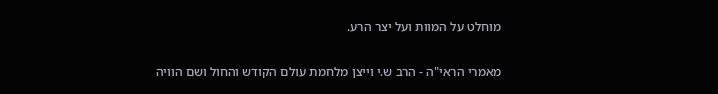מוחלט על המוות ועל יצר הרע.

מאמרי הראי"ה - הרב ש.י וייצן מלחמת עולם הקודש והחול ושם הוויה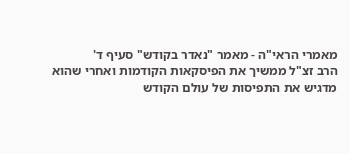מאמרי הראי"ה - מאמר "נאדר בקודש" סעיף ד'
הרב זצ"ל ממשיך את הפיסקאות הקודמות ואחרי שהוא מדגיש את התפיסות של עולם הקודש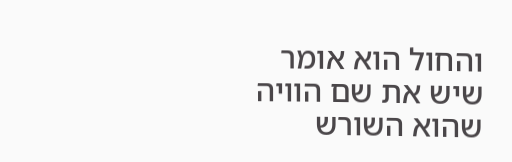והחול הוא אומר שיש את שם הוויה שהוא השורש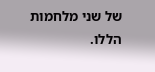של שני מלחמות הללו.